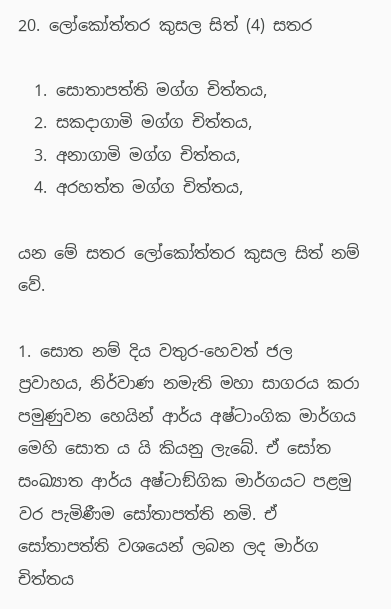20. ලෝකෝත්තර කුසල සිත් (4) සතර

  1. සොතාපත්ති මග්ග චිත්තය,
  2. සකදාගාමි මග්ග චිත්තය,
  3. අනාගාමි මග්ග චිත්තය,
  4. අරහත්ත මග්ග චිත්තය,

යන මේ සතර ලෝකෝත්තර කුසල සිත් නම් වේ.

1. සොත නම් දිය වතුර-හෙවත් ජල ප්‍රවාහය, නිර්වාණ නමැති මහා සාගරය කරා පමුණුවන හෙයින් ආර්ය අෂ්ටාංගික මාර්ගය මෙහි සොත ය යි කියනු ලැබේ. ඒ සෝත සංඛ්‍යාත ආර්ය අෂ්ටාඞ්ගික මාර්ගයට පළමු වර පැමිණීම සෝතාපත්ති නමි. ඒ සෝතාපත්ති වශයෙන් ලබන ලද මාර්ග චිත්තය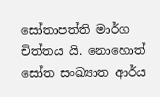සෝතාපත්ති මාර්ග චිත්තය යි. නොහොත් සෝත සංඛ්‍යාත ආර්ය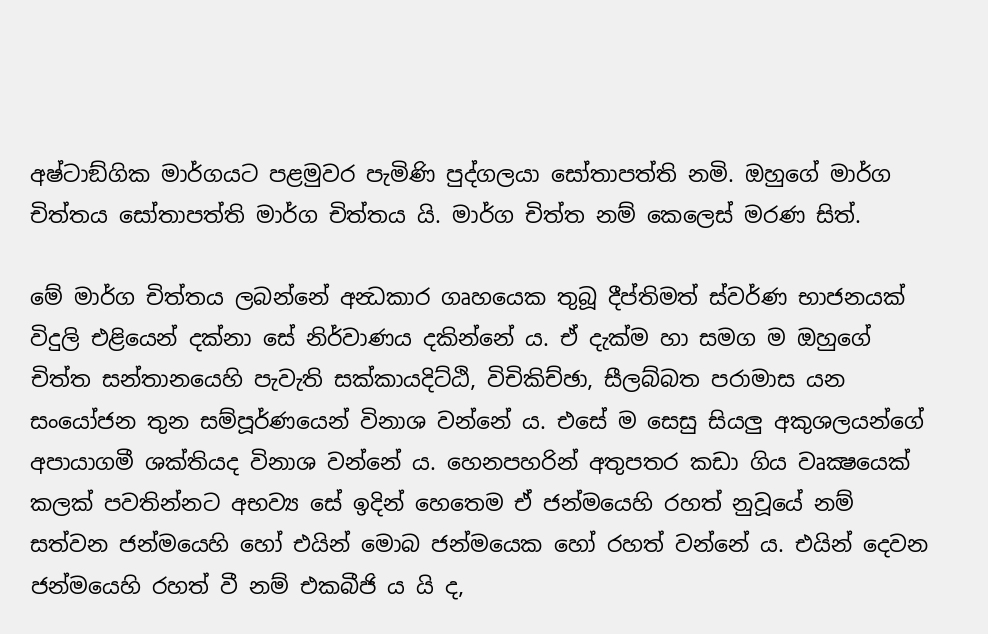අෂ්ටාඞ්ගික මාර්ගයට පළමුවර පැමිණි පුද්ගලයා සෝතාපත්ති නමි. ඔහුගේ මාර්ග චිත්තය සෝතාපත්ති මාර්ග චිත්තය යි. මාර්ග චිත්ත නම් කෙලෙස් මරණ සිත්.

මේ මාර්ග චිත්තය ලබන්නේ අන්‍ධකාර ගෘහයෙක තුබූ දීප්තිමත් ස්වර්ණ භාජනයක් විදුලි එළියෙන් දක්නා සේ නිර්වාණය දකින්නේ ය. ඒ දැක්ම හා සමග ම ඔහුගේ චිත්ත සන්තානයෙහි පැවැති සක්කායදිට්ඨි, විචිකිච්ඡා, සීලබ්බත පරාමාස යන සංයෝජන තුන සම්පූර්ණයෙන් විනාශ වන්නේ ය. එසේ ම සෙසු සියලු අකුශලයන්ගේ අපායාගමී ශක්තියද විනාශ වන්නේ ය. හෙනපහරින් අතුපතර කඩා ගිය වෘක්‍ෂයෙක් කලක් පවතින්නට අභව්‍ය සේ ඉදින් හෙතෙම ඒ ජන්මයෙහි රහත් නුවූයේ නම් සත්වන ජන්මයෙහි හෝ එයින් මොබ ජන්මයෙක හෝ රහත් වන්නේ ය. එයින් දෙවන ජන්මයෙහි රහත් වී නම් එකබීජි ය යි ද,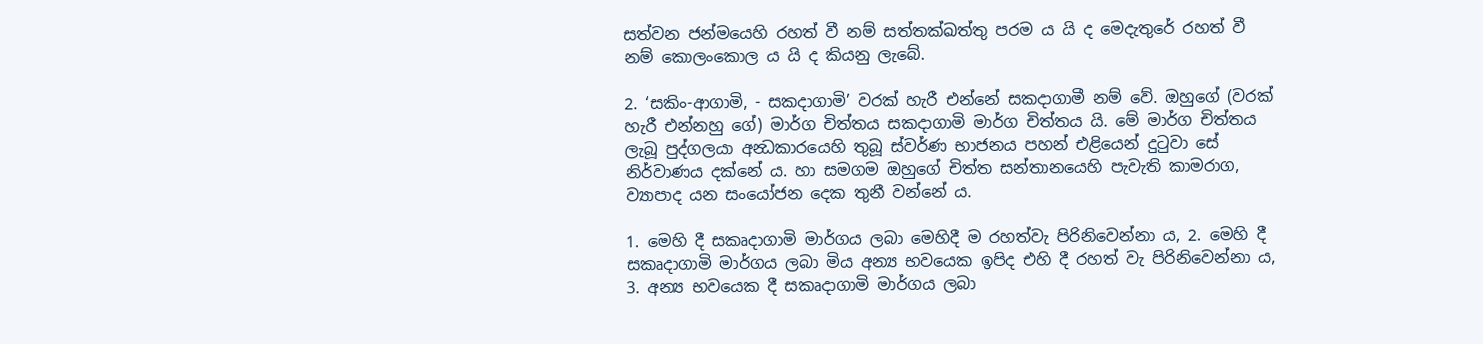සත්වන ජන්මයෙහි රහත් වී නම් සත්තක්ඛත්තු පරම ය යි ද මෙදැතුරේ රහත් වී නම් කොලංකොල ය යි ද කියනු ලැබේ.

2. ‘සකිං-ආගාමි, - සකදාගාමි’ වරක් හැරී එන්නේ සකදාගාමී නම් වේ. ඔහුගේ (වරක් හැරී එන්නහු ගේ) මාර්ග චිත්තය සකදාගාමි මාර්ග චිත්තය යි. මේ මාර්ග චිත්තය ලැබූ පුද්ගලයා අන්‍ධකාරයෙහි තුබූ ස්වර්ණ භාජනය පහන් එළියෙන් දුටුවා සේ නිර්වාණය දක්නේ ය. හා සමගම ඔහුගේ චිත්ත සන්තානයෙහි පැවැති කාමරාග, ව්‍යාපාද යන සංයෝජන දෙක තුනී වන්නේ ය.

1. මෙහි දී සකෘදාගාමි මාර්ගය ලබා මෙහිදී ම රහත්වැ පිරිනිවෙන්නා ය, 2. මෙහි දී සකෘදාගාමි මාර්ගය ලබා මිය අන්‍ය භවයෙක ඉපිද එහි දී රහත් වැ පිරිනිවෙන්නා ය, 3. අන්‍ය භවයෙක දී සකෘදාගාමි මාර්ගය ලබා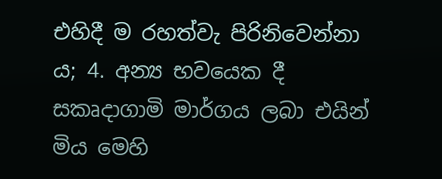එහිදී ම රහත්වැ පිරිනිවෙන්නා ය; 4. අන්‍ය භවයෙක දී සකෘදාගාමි මාර්ගය ලබා එයින් මිය මෙහි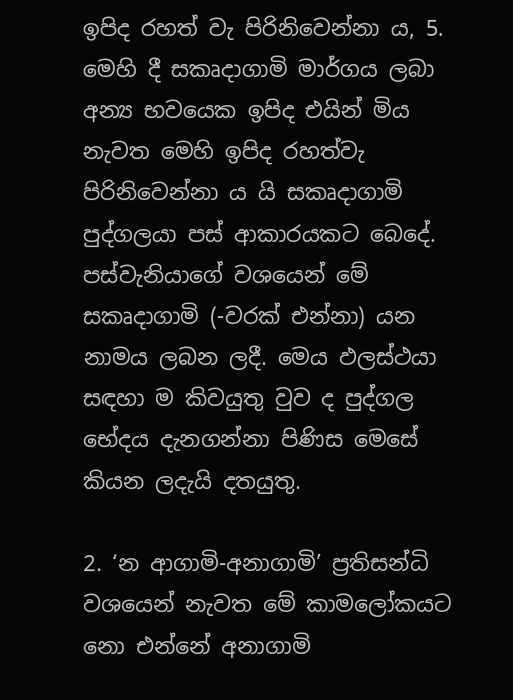ඉපිද රහත් වැ පිරිනිවෙන්නා ය, 5. මෙහි දී සකෘදාගාමි මාර්ගය ලබා අන්‍ය භවයෙක ඉපිද එයින් මිය නැවත මෙහි ඉපිද රහත්වැ පිරිනිවෙන්නා ය යි සකෘදාගාමි පුද්ගලයා පස් ආකාරයකට බෙදේ. පස්වැනියාගේ වශයෙන් මේ සකෘදාගාමි (-වරක් එන්නා) යන නාමය ලබන ලදී. මෙය ඵලස්ථයා සඳහා ම කිවයුතු වුව ද පුද්ගල භේදය දැනගන්නා පිණිස මෙසේ කියන ලදැයි දතයුතු.

2. ‘න ආගාමි-අනාගාමි’ ප්‍රතිසන්ධි වශයෙන් නැවත මේ කාමලෝකයට නො එන්නේ අනාගාමි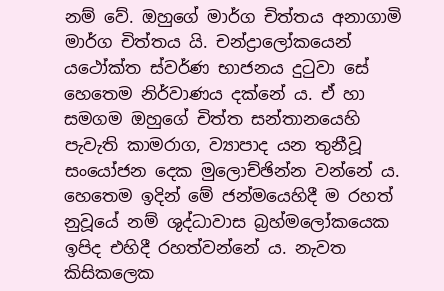නම් වේ. ඔහුගේ මාර්ග චිත්තය අනාගාමි මාර්ග චිත්තය යි. චන්ද්‍රාලෝකයෙන් යථෝක්ත ස්වර්ණ භාජනය දුටුවා සේ හෙතෙම නිර්වාණය දක්නේ ය. ඒ හා සමගම ඔහුගේ චිත්ත සන්තානයෙහි පැවැති කාමරාග, ව්‍යාපාද යන තුනීවූ සංයෝජන දෙක මුලොච්ඡින්න වන්නේ ය. හෙතෙම ඉදින් මේ ජන්මයෙහිදී ම රහත් නුවූයේ නම් ශුද්ධාවාස බ්‍රහ්මලෝකයෙක ඉපිද එහිදී රහත්වන්නේ ය. නැවත කිසිකලෙක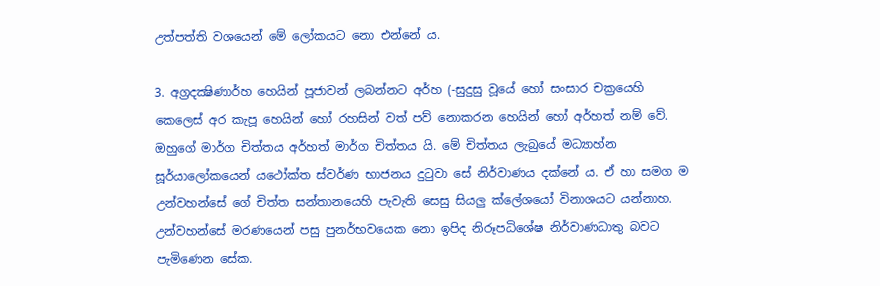උත්පත්ති වශයෙන් මේ ලෝකයට නො එන්නේ ය.

3. අග්‍රදක්‍ෂිණාර්හ හෙයින් පූජාවන් ලබන්නට අර්හ (-සුදුසු වූයේ හෝ සංසාර චක්‍රයෙහි කෙලෙස් අර කැපූ හෙයින් හෝ රහසින් වත් පව් නොකරන හෙයින් හෝ අර්හත් නම් වේ. ඔහුගේ මාර්ග චිත්තය අර්හත් මාර්ග චිත්තය යි. මේ චිත්තය ලැබුයේ මධ්‍යාහ්න සූර්යාලෝකයෙන් යථෝක්ත ස්වර්ණ භාජනය දුටුවා සේ නිර්වාණය දක්නේ ය. ඒ හා සමග ම උන්වහන්සේ ගේ චිත්ත සන්තානයෙහි පැවැති සෙසු සියලු ක්ලේශයෝ විනාශයට යන්නාහ. උන්වහන්සේ මරණයෙන් පසු පුනර්භවයෙක නො ඉපිද නිරූපධිශේෂ නිර්වාණධාතු බවට පැමිණෙන සේක.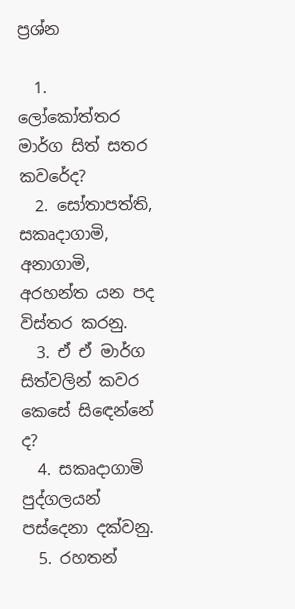ප්‍රශ්න

  1. ලෝකෝත්තර මාර්ග සිත් සතර කවරේද?
  2. සෝතාපත්ති, සකෘදාගාමි, අනාගාමි, අරහන්ත යන පද විස්තර කරනු.
  3. ඒ ඒ මාර්ග සිත්වලින් කවර කෙසේ සිඳෙන්නේ ද?
  4. සකෘදාගාමි පුද්ගලයන් පස්දෙනා දක්වනු.
  5. රහතන්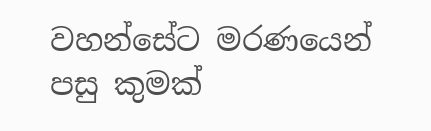වහන්සේට මරණයෙන් පසු කුමක්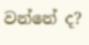වන්නේ ද?